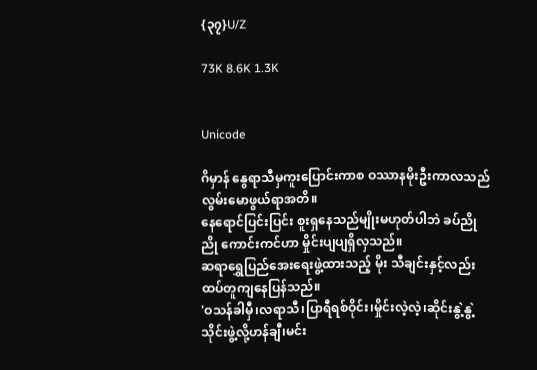{၃၇}U/Z

73K 8.6K 1.3K


Unicode

ဂိမှာန် နွေရာသီမှကူးပြောင်းကာစ ဝဿာနမိုးဦးကာလသည် လွမ်းမောဖွယ်ရာအတိ။
နေရောင်ပြင်းပြင်း စူးရှနေသည်မျိုးမဟုတ်ပါဘဲ ခပ်ညိုညို ကောင်းကင်ဟာ မှိုင်းပျပျရှိလှသည်။
ဆရာရွှေပြည်အေးရေးဖွဲ့ထားသည့် မိုး သီချင်းနှင့်လည်း ထပ်တူကျနေပြန်သည်။
'ဝသန်ခါမှီ၊လရာသီ၊ပြာရီရစ်ဝိုင်း၊မှိုင်းလဲ့လဲ့၊ဆိုင်းနွဲ့နွဲ့ သိုင်းဖွဲ့လို့ဟန်ချီ၊မင်း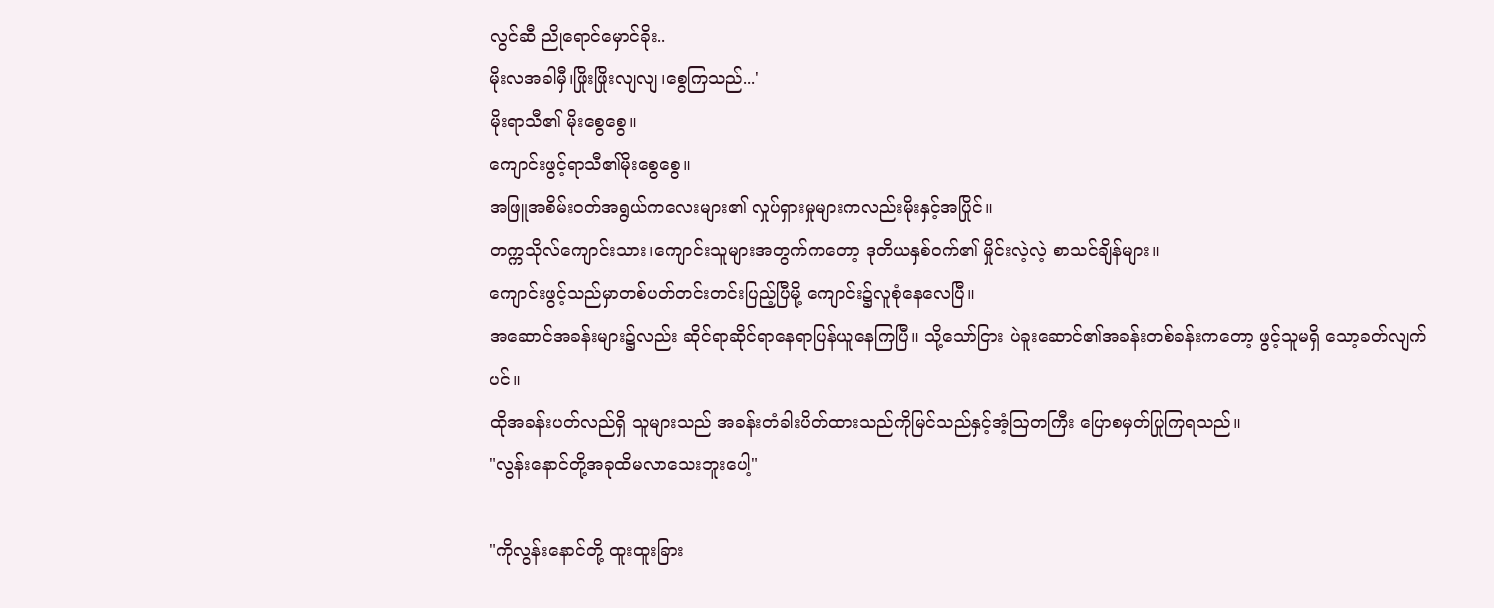လွင်ဆီ ညိုရောင်မှောင်ခိုး..
မိုးလအခါမှီ၊ဖြိုးဖြိုးလျလျ၊စွေကြသည်...'
မိုးရာသီ၏ မိုးစွေစွေ။
ကျောင်းဖွင့်ရာသီ၏မိုးစွေစွေ။
အဖြူအစိမ်းဝတ်အရွယ်ကလေးများ၏ လှုပ်ရှားမှုများကလည်းမိုးနှင့်အပြိုင်။
တက္ကသိုလ်ကျောင်းသား၊ကျောင်းသူများအတွက်ကတော့ ဒုတိယနှစ်ဝက်၏ မှိုင်းလဲ့လဲ့ စာသင်ချိန်များ။
ကျောင်းဖွင့်သည်မှာတစ်ပတ်တင်းတင်းပြည့်ပြီမို့ ကျောင်း၌လူစုံနေလေပြီ။
အဆောင်အခန်းများ၌လည်း ဆိုင်ရာဆိုင်ရာနေရာပြန်ယူနေကြပြီ။ သို့သော်ငြား ပဲခူးဆောင်၏အခန်းတစ်ခန်းကတော့ ဖွင့်သူမရှိ သော့ခတ်လျက်ပင်။
ထိုအခန်းပတ်လည်ရှိ သူများသည် အခန်းတံခါးပိတ်ထားသည်ကိုမြင်သည်နှင့်အံ့ဩတကြီး ပြောစမှတ်ပြုကြရသည်။
"လွန်းနောင်တို့အခုထိမလာသေးဘူးပေါ့"

"ကိုလွန်းနောင်တို့ ထူးထူးခြား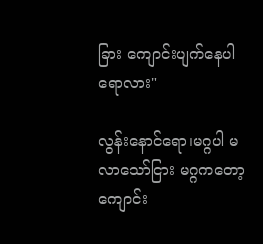ခြား ကျောင်းပျက်နေပါရောလား"

လွန်းနောင်ရော၊မဂ္ဂပါ မလာသော်ငြား မဂ္ဂကတော့ ကျောင်း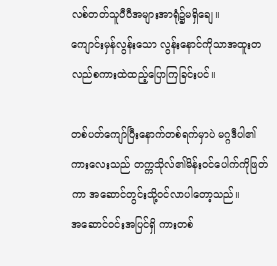လစ်တတ်သူပီပီအများအာရုံ၌မရှိချေ။
ကျောင်းမှန်လွန်းသော လွန်းနောင်ကိုသာအထူးတလည်စကားထဲထည့်ပြောကြခြင်းပင်။

တစ်ပတ်ကျော်ပြီးနောက်တစ်ရက်မှာပဲ မဂ္ဂဒီပါ၏ကားလေးသည် တက္ကသိုလ်၏မိန်းဝင်ပေါက်ကိုဖြတ်ကာ အဆောင်တွင်းသို့ဝင်လာပါတော့သည်။
အဆောင်ဝင်းအပြင်ရှိ ကားတစ်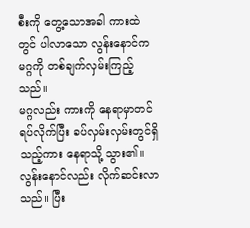စီးကို တွေ့သောအခါ ကားထဲတွင် ပါလာသော လွန်းနောင်က မဂ္ဂကို တစ်ချက်လှမ်းကြည့်သည်။
မဂ္ဂလည်း ကားကို နေရာမှာတင်ရပ်လိုက်ပြီး ခပ်လှမ်းလှမ်းတွင်ရှိသည့်ကား နေရာသို့ သွား၏။လွန်းနောင်လည်း လိုက်ဆင်းလာသည်။ ပြီး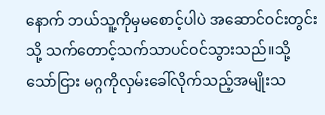နောက် ဘယ်သူ့ကိုမှမစောင့်ပါပဲ အဆောင်ဝင်းတွင်းသို့ သက်တောင့်သက်သာပင်ဝင်သွားသည်။သို့သော်ငြား မဂ္ဂကိုလှမ်းခေါ်လိုက်သည့်အမျိုးသ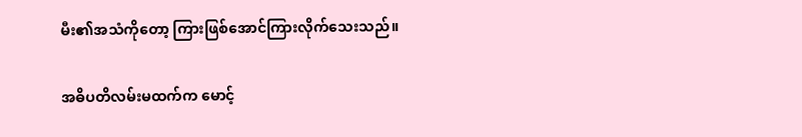မီး၏အသံကိုတော့ ကြားဖြစ်အောင်ကြားလိုက်သေးသည်။

အဓိပတိလမ်းမထက်က မောင့်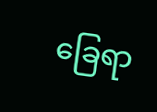ခြေရာ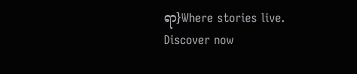ရာ}Where stories live. Discover now